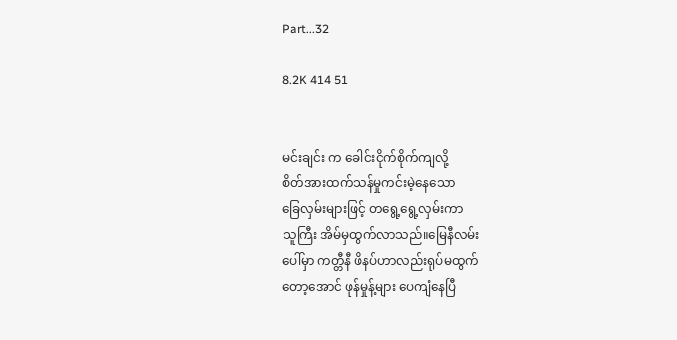Part...32

8.2K 414 51


မင်းချင်း က ခေါင်းငိုက်စိုက်ကျလို့
စိတ်အားထက်သန်မှုကင်းမဲ့နေသော
ခြေလှမ်းများဖြင့် တရွေ့ရွေ့လှမ်းကာ
သူကြီး အိမ်မှထွက်လာသည်။မြေနီလမ်း
ပေါ်မှာ ကတ္တီနီ ဖိနပ်ဟာလည်းရုပ်မထွက်
တော့အောင် ဖုန်မှုန့်များ ပေကျံနေပြီ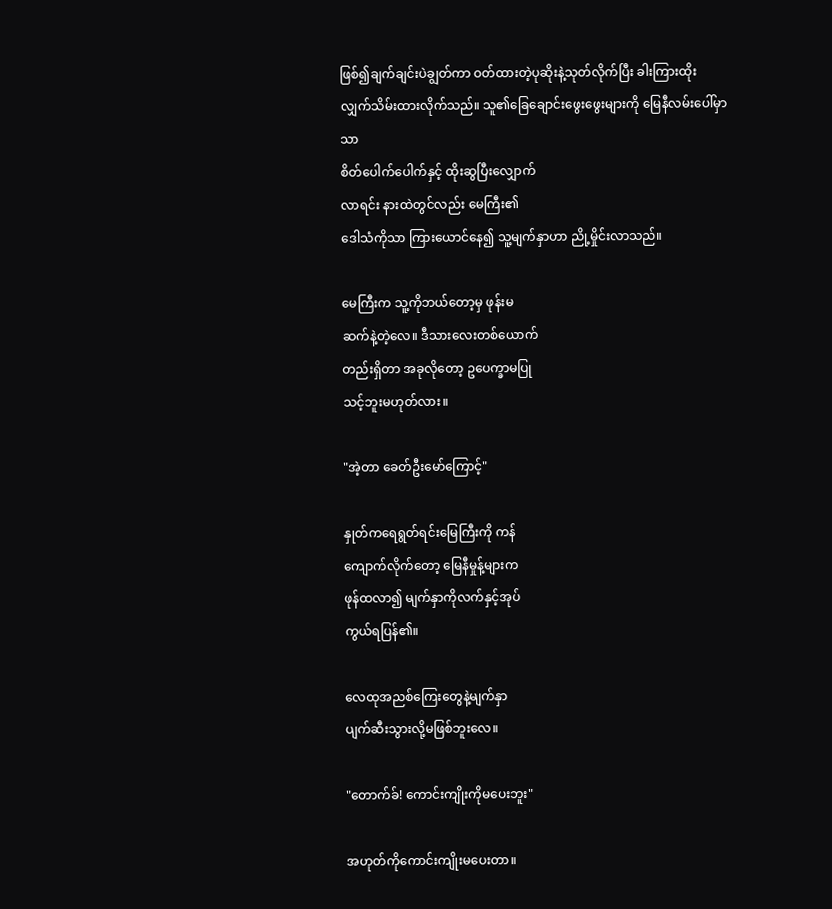ဖြစ်၍ချက်ချင်းပဲချွတ်ကာ ဝတ်ထားတဲ့ပုဆိုးနဲ့သုတ်လိုက်ပြီး ခါးကြားထိုးလျှက်သိမ်းထားလိုက်သည်။ သူ၏ခြေချောင်းဖွေးဖွေးများကို မြေနီလမ်းပေါ်မှာသာ
စိတ်ပေါက်ပေါက်နှင့် ထိုးဆွပြီးလျှောက်
လာရင်း နားထဲတွင်လည်း မေကြီး၏
ဒေါသံကိုသာ ကြားယောင်နေ၍ သူ့မျက်နှာဟာ ညို့မှိုင်းလာသည်။

မေကြီးက သူ့ကိုဘယ်တော့မှ ဖုန်းမ
ဆက်နဲ့တဲ့လေ။ ဒီသားလေးတစ်ယောက်
တည်းရှိတာ အခုလိုတော့ ဥပေက္ခာမပြု
သင့်ဘူးမဟုတ်လား။

"အဲ့တာ ခေတ်ဦးမော်ကြောင့်"

နှုတ်ကရေရွတ်ရင်းမြေကြီးကို ကန်
ကျောက်လိုက်တော့ မြေနီမှုန့်များက
ဖုန်ထလာ၍ မျက်နှာကိုလက်နှင့်အုပ်
ကွယ်ရပြန်၏။

လေထုအညစ်ကြေးတွေနဲ့မျက်နှာ
ပျက်ဆီးသွားလို့မဖြစ်ဘူးလေ။

"တောက်ခ်! ကောင်းကျိုးကိုမပေးဘူး"

အဟုတ်ကိုကောင်းကျိုးမပေးတာ။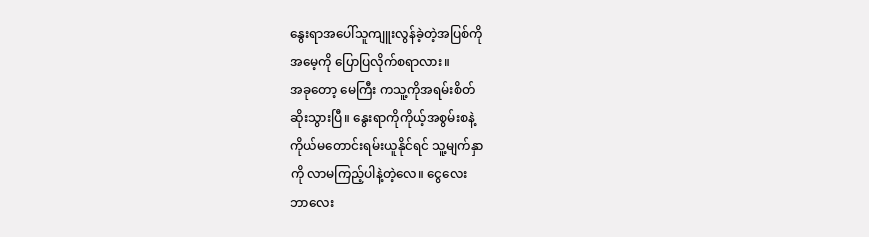နွေးရာအပေါ်သူကျူးလွန်ခဲ့တဲ့အပြစ်ကို
အမေ့ကို ပြောပြလိုက်စရာလား။
အခုတော့ မေကြီး ကသူ့ကိုအရမ်းစိတ်
ဆိုးသွားပြီ။ နွေးရာကိုကိုယ့်အစွမ်းစနဲ့
ကိုယ်မတောင်းရမ်းယူနိုင်ရင် သူ့မျက်နှာ
ကို လာမကြည့်ပါနဲ့တဲ့လေ။ ငွေလေး
ဘာလေး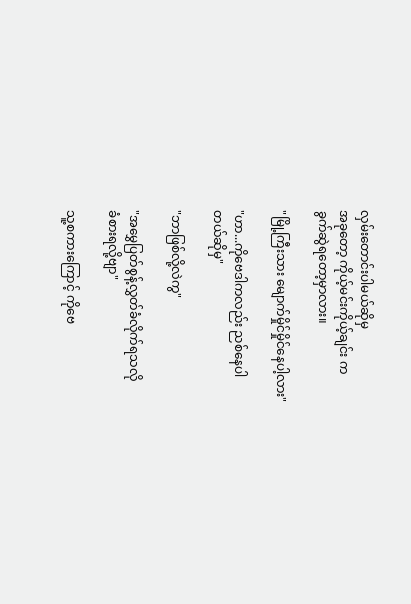လှမ်းတောင်းပါမယ်ဆိုမှ
အခုတော့ ကိုယ့်မင်းကိုယ့်ချင်း က
ခွက်ဆွဲရတော့မှာလား။

"မြို့ကြီးသား မျောက်မှိုင်မှိုင်နေပါ့လား"

"ဟာ...ကိုဗေဒါကလည်း ညစ်နေပါ
တယ်ဆိုမှ"

"ဘာဖြစ်လို့လဲကွ"

"အမွှေပြတ်စွန့်လွှတ်ခံလိုက်ရသလို
ခံစားရလို့ဗျာ"

သူ့စကားကြောင့် ကိုဗေ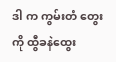ဒါ က ကွမ်းတံ တွေးကို ထွီခနဲထွေး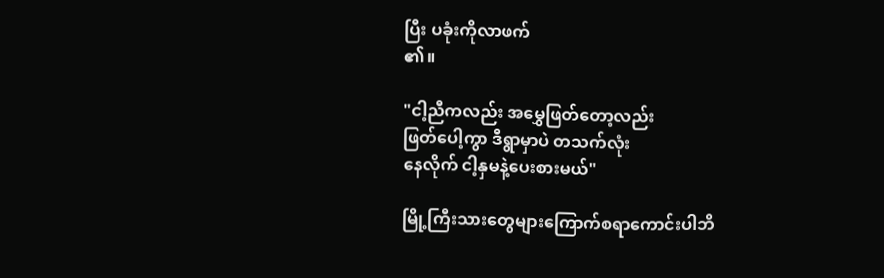ပြီး ပခုံးကိုလာဖက်
၏။

"ငါ့ညီကလည်း အမွှေဖြတ်တော့လည်း
ဖြတ်ပေါ့ကွာ ဒီရွာမှာပဲ တသက်လုံး
နေလိုက် ငါ့နှမနဲ့ပေးစားမယ်"

မြို့ကြီးသားတွေများကြောက်စရာကောင်းပါဘိ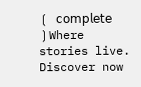❲ 𝖼𝗈𝗆𝗉𝗅𝖾𝗍𝖾 ❳Where stories live. Discover now